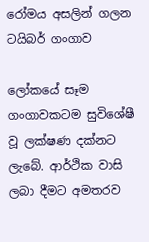රෝමය අසලින් ගලන ටයිබර් ගංගාව

ලෝකයේ සෑම ගංගාවකටම සුවිශේෂී වූ ලක්ෂණ දක්නට ලැබේ. ආර්ථික වාසි ලබා දීමට අමතරව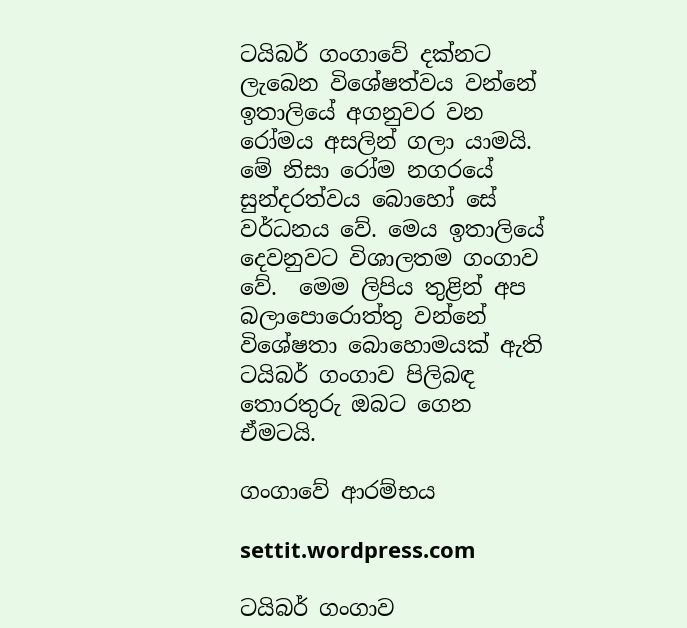ටයිබර් ගංගාවේ දක්නට ලැබෙන විශේෂත්වය වන්නේ ඉතාලියේ අගනුවර වන රෝමය අසලින් ගලා යාමයි. මේ නිසා රෝම නගරයේ සුන්දරත්වය බොහෝ සේ වර්ධනය වේ. මෙය ඉතාලියේ දෙවනුවට විශාලතම ගංගාව වේ.  මෙම ලිපිය තුළින් අප බලාපොරොත්තු වන්නේ විශේෂතා බොහොමයක් ඇති ටයිබර් ගංගාව පිලිබඳ තොරතුරු ඔබට ගෙන ඒමටයි.

ගංගාවේ ආරම්භය

settit.wordpress.com

ටයිබර් ගංගාව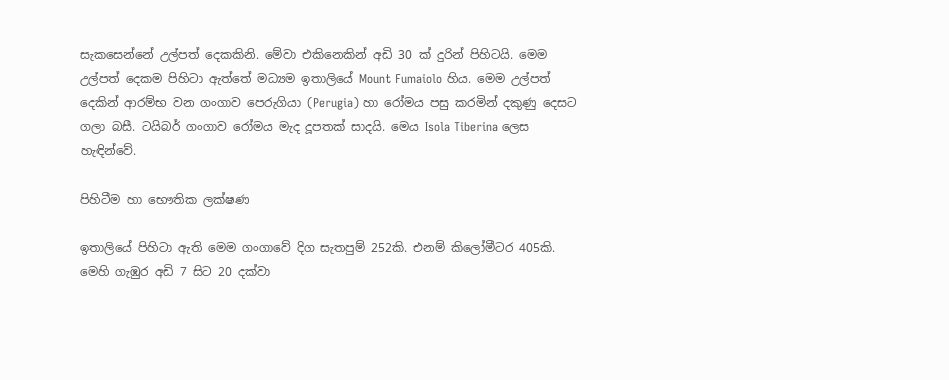සැකසෙන්නේ උල්පත් දෙකකිනි. මේවා එකිනෙකින් අඩි 30 ක් දුරින් පිහිටයි. මෙම උල්පත් දෙකම පිහිටා ඇත්තේ මධ්‍යම ඉතාලියේ Mount Fumaiolo හිය. මෙම උල්පත් දෙකින් ආරම්භ වන ගංගාව පෙරුගියා (Perugia) හා රෝමය පසු කරමින් දකුණු දෙසට ගලා බසී. ටයිබර් ගංගාව රෝමය මැද දූපතක් සාදයි. මෙය Isola Tiberina ලෙස හැඳින්වේ.

පිහිටීම හා භෞතික ලක්ෂණ

ඉතාලියේ පිහිටා ඇති මෙම ගංගාවේ දිග සැතපුම් 252කි. එනම් කිලෝමීටර 405කි.  මෙහි ගැඹුර අඩි 7 සිට 20 දක්වා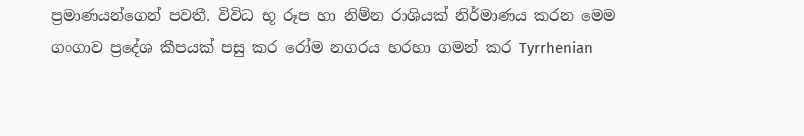ප්‍රමාණයන්ගෙන් පවතී. විවිධ භූ රූප හා නිම්න රාශියක් නිර්මාණය කරන මෙම ගංගාව ප්‍රදේශ කීපයක් පසු කර රෝම නගරය හරහා ගමන් කර Tyrrhenian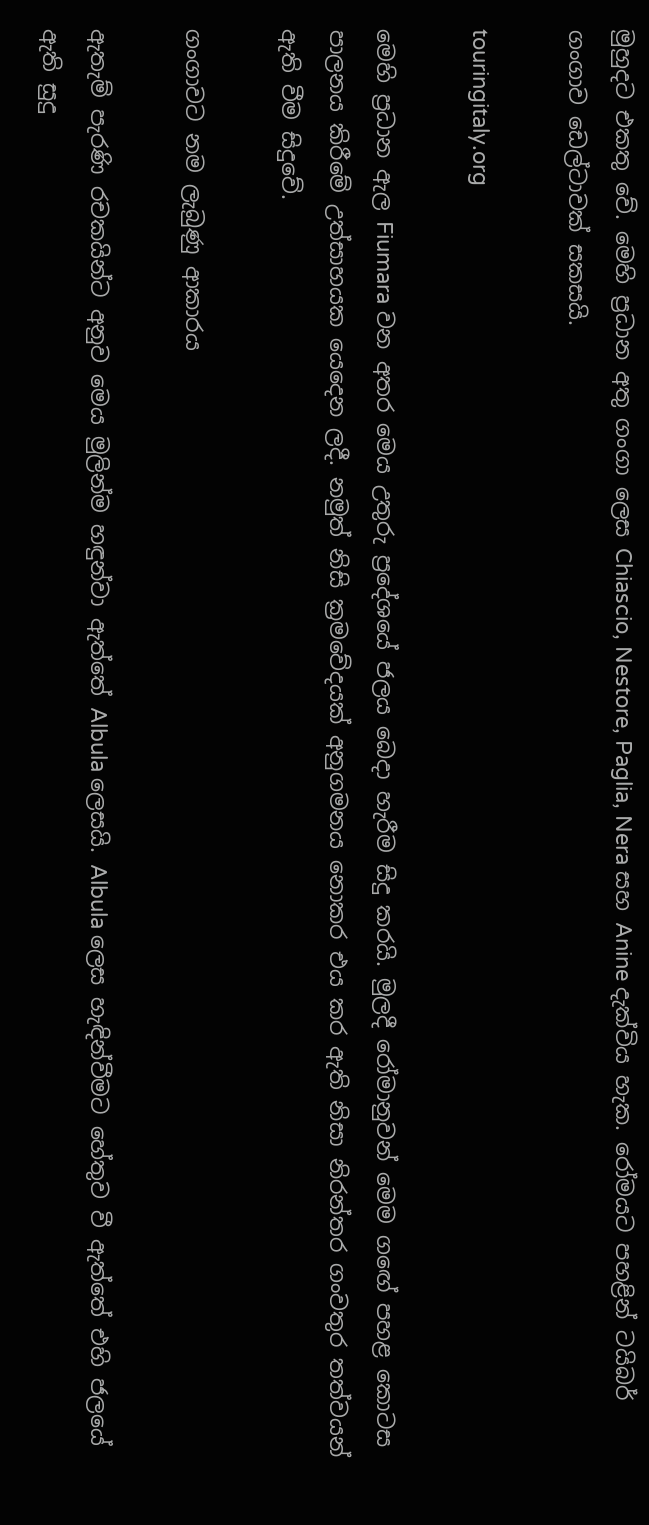මුහුදට එකතු වේ. මෙහි ප්‍රධාන අතු ගංගා ලෙස Chiascio, Nestore, Paglia, Nera සහ Anine දැක්විය හැක. රෝමයට පහළින් ටයිබර් ගංගාව ඩෙල්ටාවක් සකසයි.

touringitaly.org

මෙහි ප්‍රධාන ඇල Fiumara වන අතර මෙය උතුරු ප්‍රදේශයේ ජලය බෙදා හැරීම සිදු කරයි. මුලදී රෝමානුවන් මෙම ගඟේ පහළ කොටස පාලනය කිරීමේ උත්සාහයක යෙදෙන ලදී. නමුත් නිසි ක්‍රමවේදයක් අනුගමනය නොකර එය කර ඇති නිසා නිරන්තර ගංවතුර තත්වයන් ඇති වීම සිදුවේ.

ගංගාවට නම ලැබුණු ආකාරය

ඇතැම් පැරණි රචකයින්ට අනුව මෙය මුලින්ම හඳුන්වා ඇත්තේ Albula ලෙසයි. Albula ලෙස හැඳින්වීමට හේතුව වී ඇත්තේ එහි ජලයේ ඇති සුදු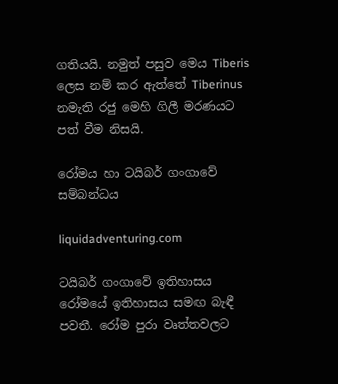ගතියයි. නමුත් පසුව මෙය Tiberis ලෙස නම් කර ඇත්තේ Tiberinus නමැති රජු මෙහි ගිලී මරණයට පත් වීම නිසයි.

රෝමය හා ටයිබර් ගංගාවේ සම්බන්ධය

liquidadventuring.com

ටයිබර් ගංගාවේ ඉතිහාසය රෝමයේ ඉතිහාසය සමඟ බැඳී පවතී. රෝම පුරා වෘත්තවලට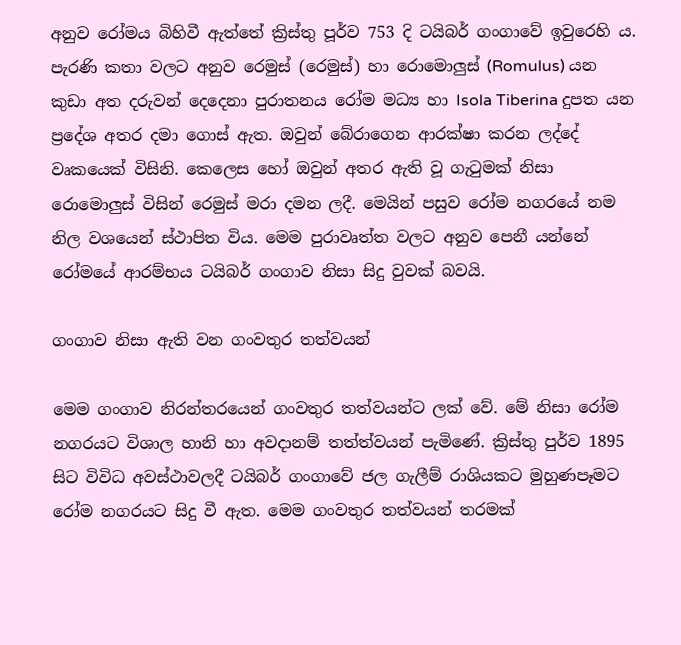අනුව රෝමය බිහිවී ඇත්තේ ක්‍රිස්තු පූර්ව 753 දි ටයිබර් ගංගාවේ ඉවුරෙහි ය. පැරණි කතා වලට අනුව රෙමුස් (රෙමුස්) හා රොමොලුස් (Romulus) යන කුඩා අත දරුවන් දෙදෙනා පුරාතනය රෝම මධ්‍ය හා Isola Tiberina දුපත යන ප්‍රදේශ අතර දමා ගොස් ඇත. ඔවුන් බේරාගෙන ආරක්ෂා කරන ලද්දේ වෘකයෙක් විසිනි. කෙලෙස හෝ ඔවුන් අතර ඇති වූ ගැටුමක් නිසා රොමොලුස් විසින් රෙමුස් මරා දමන ලදී. මෙයින් පසුව රෝම නගරයේ නම නිල වශයෙන් ස්ථාපිත විය. මෙම පුරාවෘත්ත වලට අනුව පෙනී යන්නේ රෝමයේ ආරම්භය ටයිබර් ගංගාව නිසා සිදු වුවක් බවයි.

ගංගාව නිසා ඇති වන ගංවතුර තත්වයන්

මෙම ගංගාව නිරන්තරයෙන් ගංවතුර තත්වයන්ට ලක් වේ. මේ නිසා රෝම නගරයට විශාල හානි හා අවදානම් තත්ත්වයන් පැමිණේ. ක්‍රිස්තු පුර්ව 1895 සිට විවිධ අවස්ථාවලදී ටයිබර් ගංගාවේ ජල ගැලීම් රාශියකට මුහුණපෑමට රෝම නගරයට සිදු වී ඇත. මෙම ගංවතුර තත්වයන් තරමක්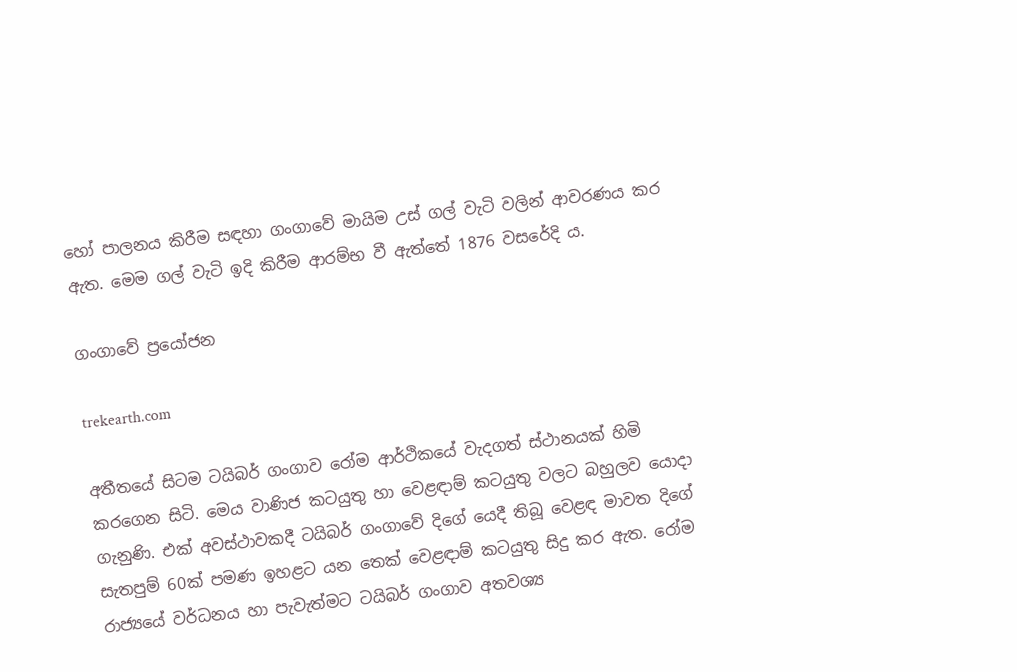හෝ පාලනය කිරීම සඳහා ගංගාවේ මායිම උස් ගල් වැටි වලින් ආවරණය කර ඇත. මෙම ගල් වැටි ඉදි කිරීම ආරම්භ වී ඇත්තේ 1876 වසරේදි ය.

ගංගාවේ ප්‍රයෝජන

trekearth.com

අතීතයේ සිටම ටයිබර් ගංගාව රෝම ආර්ථිකයේ වැදගත් ස්ථානයක් හිමි කරගෙන සිටි. මෙය වාණිජ කටයුතු හා වෙළඳාම් කටයුතු වලට බහුලව යොදා ගැනුණි. එක් අවස්ථාවකදී ටයිබර් ගංගාවේ දිගේ යෙදී තිබූ වෙළඳ මාවත දිගේ සැතපුම් 60ක් පමණ ඉහළට යන තෙක් වෙළඳාම් කටයුතු සිදු කර ඇත. රෝම රාජ්‍යයේ වර්ධනය හා පැවැත්මට ටයිබර් ගංගාව අතවශ්‍ය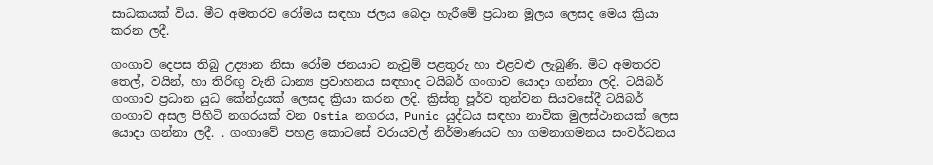සාධකයක් විය. මීට අමතරව රෝමය සඳහා ජලය බෙදා හැරීමේ ප්‍රධාන මූලය ලෙසද මෙය ක්‍රියා කරන ලදී.

ගංගාව දෙපස තිබු උද්‍යාන නිසා රෝම ජනයාට නැවුම් පළතුරු හා එළවළු ලැබුණි. මිට අමතරව තෙල්, වයින්, හා තිරිඟු වැනි ධාන්‍ය ප්‍රවාහනය සඳහාද ටයිබර් ගංගාව යොදා ගන්නා ලදි. ටයිබර් ගංගාව ප්‍රධාන යුධ කේන්ද්‍රයක් ලෙසද ක්‍රියා කරන ලදි. ක්‍රිස්තු පූර්ව තුන්වන සියවසේදී ටයිබර් ගංගාව අසල පිහිටි නගරයක් වන Ostia නගරය, Punic යුද්ධය සඳහා නාවික මුලස්ථානයක් ලෙස යොදා ගන්නා ලදී. . ගංගාවේ පහළ කොටසේ වරායවල් නිර්මාණයට හා ගමනාගමනය සංවර්ධනය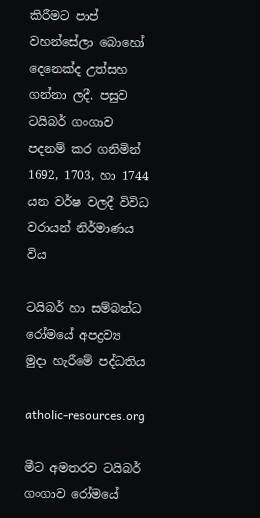කිරීමට පාප් වහන්සේලා බොහෝ දෙනෙක්ද උත්සහ ගන්නා ලදී. පසුව ටයිබර් ගංගාව පදනම් කර ගනිමින් 1692, 1703, හා 1744 යන වර්ෂ වලදී විවිධ වරායන් නිර්මාණය විය

ටයිබර් හා සම්බන්ධ රෝමයේ අපද්‍රව්‍ය මුදා හැරීමේ පද්ධතිය

atholic-resources.org

මීට අමතරව ටයිබර් ගංගාව රෝමයේ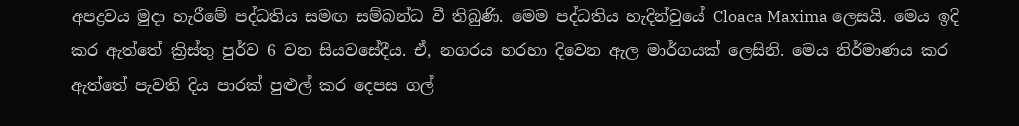අපද්‍රවය මුදා හැරීමේ පද්ධතිය සමඟ සම්බන්ධ වී තිබුණි. මෙම පද්ධතිය හැදින්වුයේ Cloaca Maxima ලෙසයි. මෙය ඉදි කර ඇත්තේ ක්‍රිස්තු පුර්ව 6 වන සියවසේදීය. ඒ, නගරය හරහා දිවෙන ඇල මාර්ගයක් ලෙසිනි. මෙය නිර්මාණය කර ඇත්තේ පැවති දිය පාරක් පුළුල් කර දෙපස ගල්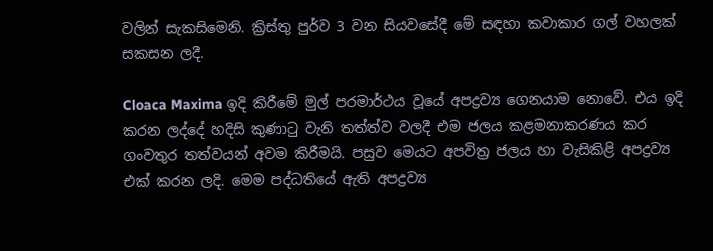වලින් සැකසිමෙනි. ක්‍රිස්තු පුර්ව 3 වන සියවසේදී මේ සඳහා කවාකාර ගල් වහලක් සකසන ලදී.

Cloaca Maxima ඉදි කිරීමේ මුල් පරමාර්ථය වූයේ අපද්‍රව්‍ය ගෙනයාම නොවේ. එය ඉදි කරන ලද්දේ හදිසි කුණාටු වැනි තත්ත්ව වලදී එම ජලය කළමනාකරණය කර ගංවතුර තත්වයන් අවම කිරීමයි. පසුව මෙයට අපවිත්‍ර ජලය හා වැසිකිළි අපද්‍රව්‍ය එක් කරන ලදි. මෙම පද්ධතියේ ඇති අපද්‍රව්‍ය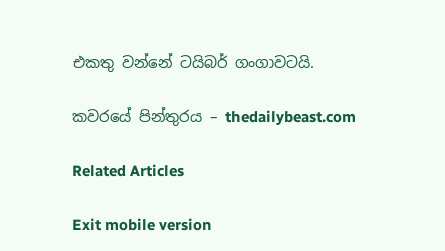එකතු වන්නේ ටයිබර් ගංගාවටයි.

කවරයේ පින්තුරය – thedailybeast.com

Related Articles

Exit mobile version